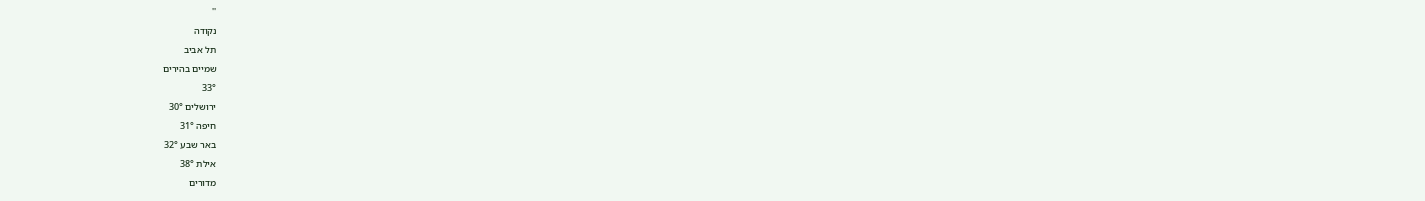''
נקודה
תל אביב
שמיים בהירים
33°
ירושלים 30°
חיפה 31°
באר שבע 32°
אילת 38°
מדורים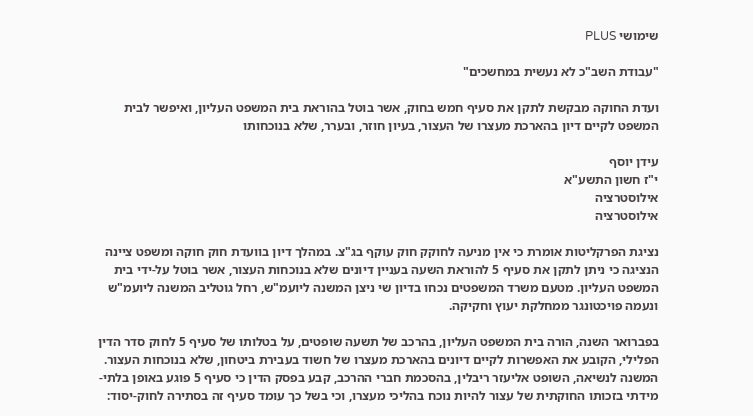שימושי PLUS

"עבודת השב"כ לא נעשית במחשכים"

ועדת החוקה מבקשת לתקן את סעיף חמש בחוק, אשר בוטל בהוראת בית המשפט העליון, ואיפשר לבית המשפט לקיים דיון בהארכת מעצרו של העצור, בעיון חוזר, ובערר, שלא בנוכחותו

עידן יוסף
י"ז חשון התשע"א
אילוסטרציה
אילוסטרציה

נציגת הפרקליטות אומרת כי אין מניעה לחוקק חוק עוקף בג"צ. במהלך דיון בוועדת חוק חוקה ומשפט ציינה הנציגה כי ניתן לתקן את סעיף 5 להוראת השעה בעניין דיונים שלא בנוכחות העצור, אשר בוטל על-ידי בית המשפט העליון. מטעם משרד המשפטים נכחו בדיון שי ניצן המשנה ליועמ"ש, רחל גוטליב המשנה ליועמ"ש ונעמה פויכטונגר ממחלקת יעוץ וחקיקה.

בפברואר השנה, הורה בית המשפט העליון, בהרכב של תשעה שופטים, על בטלותו של סעיף 5 לחוק סדר הדין הפלילי, הקובע את האפשרות לקיים דיונים בהארכת מעצרו של חשוד בעבירת ביטחון, שלא בנוכחות העצור. המשנה לנשיאה, השופט אליעזר ריבלין, בהסכמת חברי ההרכב, קבע בפסק הדין כי סעיף 5 פוגע באופן בלתי-מידתי בזכותו החוקתית של עצור להיות נוכח בהליכי מעצרו, וכי בשל כך עומד סעיף זה בסתירה לחוק-יסוד: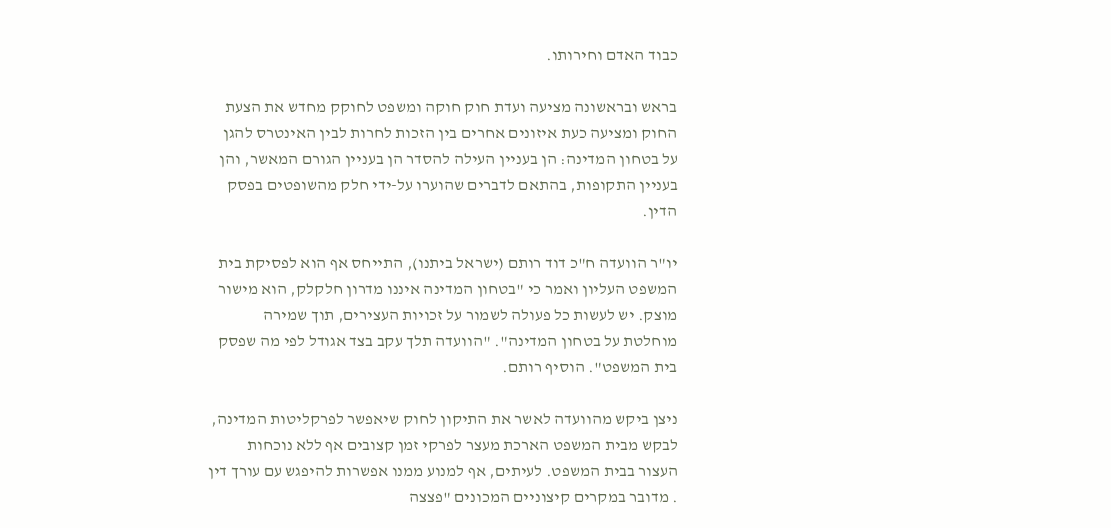כבוד האדם וחירותו.

בראש ובראשונה מציעה ועדת חוק חוקה ומשפט לחוקק מחדש את הצעת החוק ומציעה כעת איזונים אחרים בין הזכות לחרות לבין האינטרס להגן על בטחון המדינה: הן בעניין העילה להסדר הן בעניין הגורם המאשר, והן בעניין התקופות, בהתאם לדברים שהוערו על-ידי חלק מהשופטים בפסק הדין.

יו"ר הוועדה ח"כ דוד רותם (ישראל ביתנו), התייחס אף הוא לפסיקת בית המשפט העליון ואמר כי "בטחון המדינה איננו מדרון חלקלק, הוא מישור מוצק. יש לעשות כל פעולה לשמור על זכויות העצירים, תוך שמירה מוחלטת על בטחון המדינה". "הוועדה תלך עקב בצד אגודל לפי מה שפסק בית המשפט". הוסיף רותם.

ניצן ביקש מהוועדה לאשר את התיקון לחוק שיאפשר לפרקליטות המדינה, לבקש מבית המשפט הארכת מעצר לפרקי זמן קצובים אף ללא נוכחות העצור בבית המשפט. לעיתים, אף למנוע ממנו אפשרות להיפגש עם עורך דין . מדובר במקרים קיצוניים המכונים "פצצה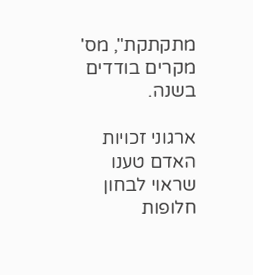מתקתקת", מס' מקרים בודדים בשנה.

ארגוני זכויות האדם טענו שראוי לבחון חלופות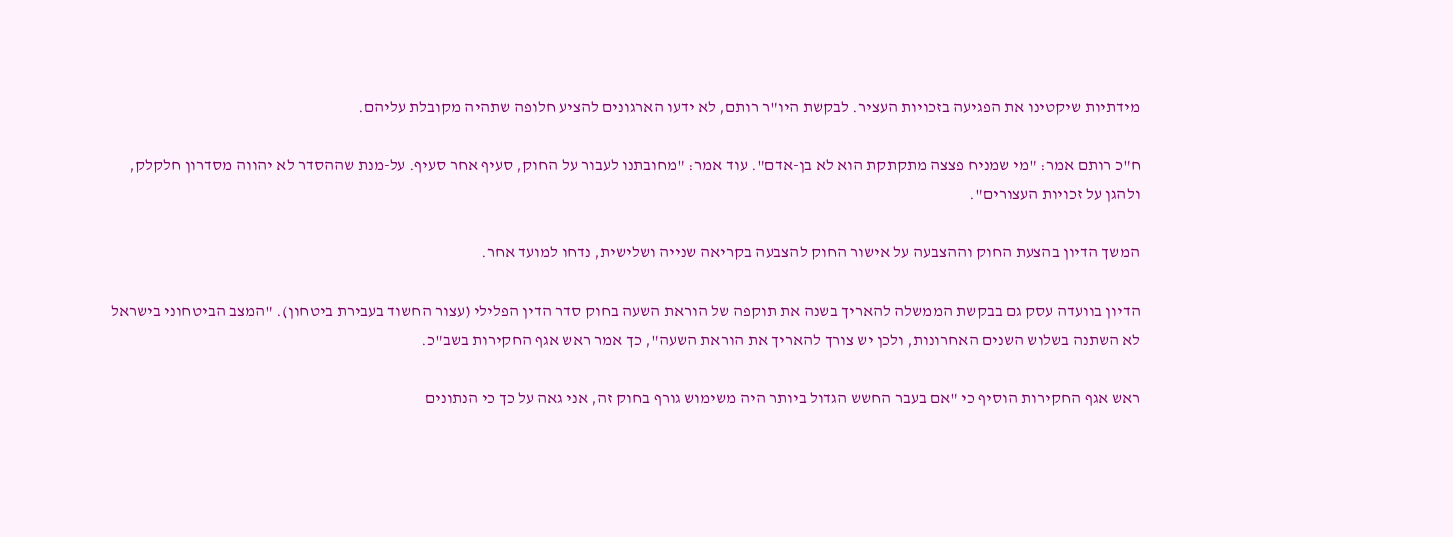מידתיות שיקטינו את הפגיעה בזכויות העציר. לבקשת היו"ר רותם, לא ידעו הארגונים להציע חלופה שתהיה מקובלת עליהם.

ח"כ רותם אמר: "מי שמניח פצצה מתקתקת הוא לא בן-אדם". עוד אמר: "מחובתנו לעבור על החוק, סעיף אחר סעיף. על-מנת שההסדר לא יהווה מסדרון חלקלק, ולהגן על זכויות העצורים".

המשך הדיון בהצעת החוק וההצבעה על אישור החוק להצבעה בקריאה שנייה ושלישית, נדחו למועד אחר.

הדיון בוועדה עסק גם בבקשת הממשלה להאריך בשנה את תוקפה של הוראת השעה בחוק סדר הדין הפלילי (עצור החשוד בעבירת ביטחון). "המצב הביטחוני בישראל לא השתנה בשלוש השנים האחרונות, ולכן יש צורך להאריך את הוראת השעה", כך אמר ראש אגף החקירות בשב"כ.

ראש אגף החקירות הוסיף כי "אם בעבר החשש הגדול ביותר היה משימוש גורף בחוק זה, אני גאה על כך כי הנתונים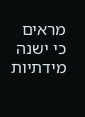מראים כי ישנה מידתיות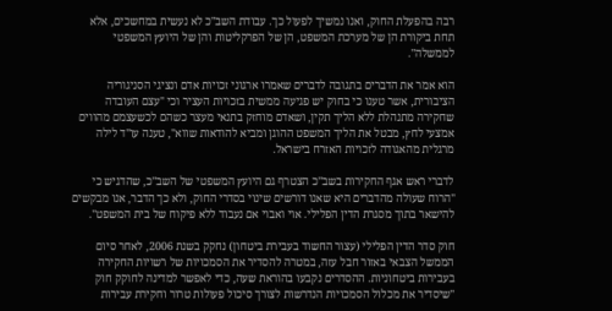רבה בהפעלת החוק, ואנו נמשיך לפעול כך. עבודת השב"כ לא נעשית במחשכים, אלא תחת ביקורת הן של מערכת המשפט, הן של הפרקליטות והן של היועץ המשפטי לממשלה".

הוא אמר את הדברים בתגובה לדברים שאמרו ארגוני זכויות אדם ונציגי הסניגוריה הציבורית, אשר טענו כי בחוק יש פגיעה ממשית בזכויות העציר וכי "עצם העובדה שחקירה מתנהלת ללא הליך תקין, ושאדם מוחזק בתנאי מעצר כשהם לכשעצמם מהווים אמצעי לחץ, מבטל את הליך המשפט ההוגן ומביא להודאות שווא", טענה עו"ד לילה מרגלית מהאגודה לזכויות האזרח בישראל.

לדברי ראש אגף החקירות בשב"כ הצטרף גם היועץ המשפטי של השב"כ, שהדגיש כי "הרוח שעולה מהדברים היא שאנו דורשים שינוי בסדרי החוק, ולא כך הדבר, אנו מבקשים להישאר בתוך מסגרת הדין הפלילי. אוי ואבוי אם נעבוד ללא פיקוח של בית המשפט".

חוק סדר הדין הפלילי (עצור החשוד בעבירת ביטחון) נחקק בשנת 2006, לאחר סיום הממשל הצבאי באזור חבל עזה, במטרה להסדיר את הסמכויות של רשויות החקירה בעבירות ביטחוניות. ההסדרים נקבעו בהוראת שעה, כדי לאפשר למדינה לחוקק חוק "שיסדיר את מכלול הסמכויות הנדרשות לצורך סיכול פעולות טרור וחקירת עבירות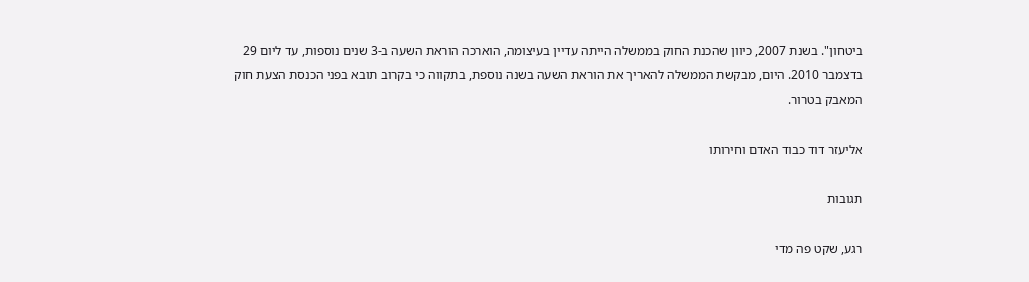ביטחון". בשנת 2007, כיוון שהכנת החוק בממשלה הייתה עדיין בעיצומה, הוארכה הוראת השעה ב-3 שנים נוספות, עד ליום 29 בדצמבר 2010. היום, מבקשת הממשלה להאריך את הוראת השעה בשנה נוספת, בתקווה כי בקרוב תובא בפני הכנסת הצעת חוק המאבק בטרור.

אליעזר דוד כבוד האדם וחירותו

תגובות

רגע, שקט פה מדי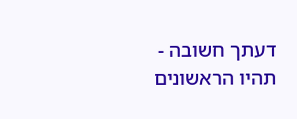דעתך חשובה - תהיו הראשונים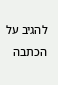להגיב על הכתבה